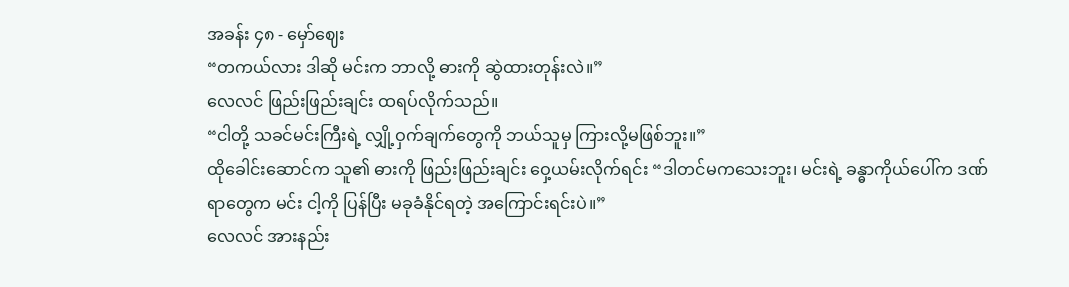အခန်း ၄၈ - မှော်ဈေး
“တကယ်လား ဒါဆို မင်းက ဘာလို့ ဓားကို ဆွဲထားတုန်းလဲ။”
လေလင် ဖြည်းဖြည်းချင်း ထရပ်လိုက်သည်။
“ငါတို့ သခင်မင်းကြီးရဲ့ လျှို့ဝှက်ချက်တွေကို ဘယ်သူမှ ကြားလို့မဖြစ်ဘူး။”
ထိုခေါင်းဆောင်က သူ၏ ဓားကို ဖြည်းဖြည်းချင်း ဝှေ့ယမ်းလိုက်ရင်း “ဒါတင်မကသေးဘူး၊ မင်းရဲ့ ခန္ဓာကိုယ်ပေါ်က ဒဏ်ရာတွေက မင်း ငါ့ကို ပြန်ပြီး မခုခံနိုင်ရတဲ့ အကြောင်းရင်းပဲ။”
လေလင် အားနည်း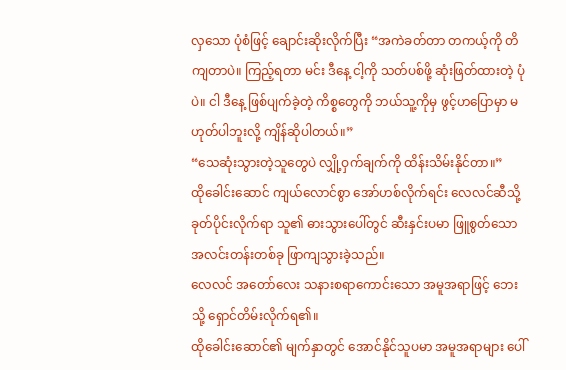လှသော ပုံစံဖြင့် ချောင်းဆိုးလိုက်ပြီး “အကဲခတ်တာ တကယ့်ကို တိကျတာပဲ။ ကြည့်ရတာ မင်း ဒီနေ့ ငါ့ကို သတ်ပစ်ဖို့ ဆုံးဖြတ်ထားတဲ့ ပုံပဲ။ ငါ ဒီနေ့ ဖြစ်ပျက်ခဲ့တဲ့ ကိစ္စတွေကို ဘယ်သူ့ကိုမှ ဖွင့်ဟပြောမှာ မဟုတ်ပါဘူးလို့ ကျိန်ဆိုပါတယ်။”
“သေဆုံးသွားတဲ့သူတွေပဲ လျှို့ဝှက်ချက်ကို ထိန်းသိမ်းနိုင်တာ။”
ထိုခေါင်းဆောင် ကျယ်လောင်စွာ အော်ဟစ်လိုက်ရင်း လေလင်ဆီသို့ ခုတ်ပိုင်းလိုက်ရာ သူ၏ ဓားသွားပေါ်တွင် ဆီးနှင်းပမာ ဖြူစွတ်သော အလင်းတန်းတစ်ခု ဖြာကျသွားခဲ့သည်။
လေလင် အတော်လေး သနားစရာကောင်းသော အမူအရာဖြင့် ဘေးသို့ ရှောင်တိမ်းလိုက်ရ၏။
ထိုခေါင်းဆောင်၏ မျက်နှာတွင် အောင်နိုင်သူပမာ အမူအရာများ ပေါ်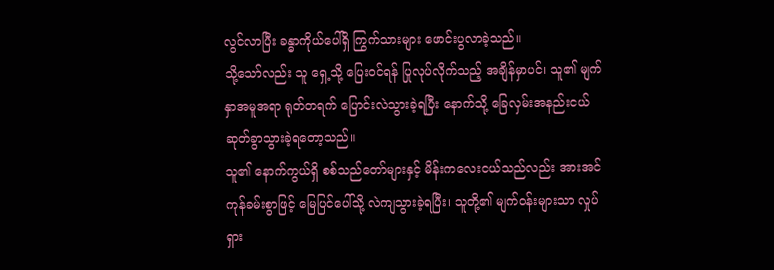လွင်လာပြီး ခန္ဓာကိုယ်ပေါ်ရှိ ကြွက်သားများ ဖောင်းပွလာခဲ့သည်။
သို့သော်လည်း သူ ရှေ့သို့ ပြေးဝင်ရန် ပြုလုပ်လိုက်သည့် အချိန်မှာပင်၊ သူ၏ မျက်နှာအမူအရာ ရုတ်တရက် ပြောင်းလဲသွားခဲ့ရပြီး နောက်သို့ ခြေလှမ်းအနည်းငယ် ဆုတ်ခွာသွားခဲ့ရတော့သည်။
သူ၏ နောက်ကွယ်ရှိ စစ်သည်တော်များနှင့် မိန်းကလေးငယ်သည်လည်း အားအင်ကုန်ခမ်းစွာဖြင့် မြေပြင်ပေါ်သို့ လဲကျသွားခဲ့ရပြီး၊ သူတို့၏ မျက်ဝန်းများသာ လှုပ်ရှား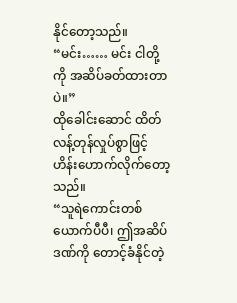နိုင်တော့သည်။
“မင်း…… မင်း ငါတို့ကို အဆိပ်ခတ်ထားတာပဲ။”
ထိုခေါင်းဆောင် ထိတ်လန့်တုန်လှုပ်စွာဖြင့် ဟိန်းဟောက်လိုက်တော့သည်။
“သူရဲကောင်းတစ်ယောက်ပီပီ၊ ဤအဆိပ်ဒဏ်ကို တောင့်ခံနိုင်တဲ့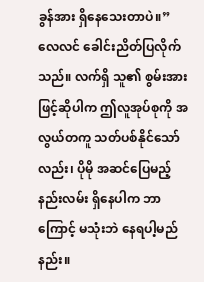ခွန်အား ရှိနေသေးတာပဲ။”
လေလင် ခေါင်းညိတ်ပြလိုက်သည်။ လက်ရှိ သူ၏ စွမ်းအားဖြင့်ဆိုပါက ဤလူအုပ်စုကို အလွယ်တကူ သတ်ပစ်နိုင်သော်လည်း၊ ပိုမို အဆင်ပြေမည့် နည်းလမ်း ရှိနေပါက ဘာကြောင့် မသုံးဘဲ နေရပါ့မည်နည်း။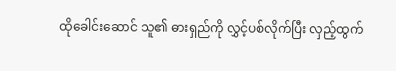ထိုခေါင်းဆောင် သူ၏ ဓားရှည်ကို လွှင့်ပစ်လိုက်ပြီး လှည့်ထွက်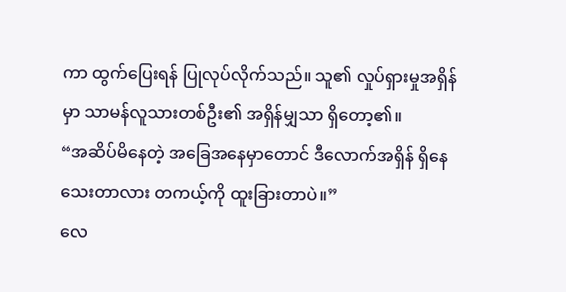ကာ ထွက်ပြေးရန် ပြုလုပ်လိုက်သည်။ သူ၏ လှုပ်ရှားမှုအရှိန်မှာ သာမန်လူသားတစ်ဦး၏ အရှိန်မျှသာ ရှိတော့၏။
“အဆိပ်မိနေတဲ့ အခြေအနေမှာတောင် ဒီလောက်အရှိန် ရှိနေသေးတာလား တကယ့်ကို ထူးခြားတာပဲ။”
လေ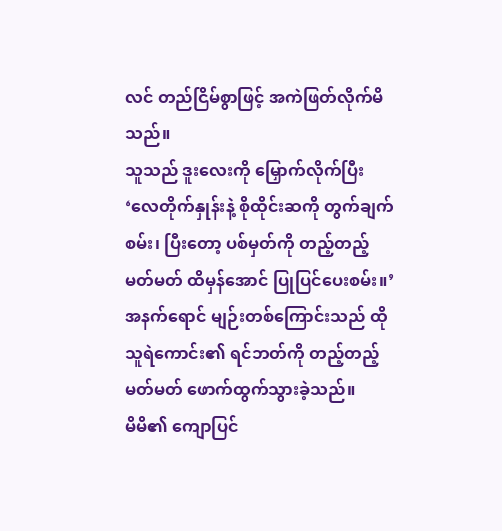လင် တည်ငြိမ်စွာဖြင့် အကဲဖြတ်လိုက်မိသည်။
သူသည် ဒူးလေးကို မြှောက်လိုက်ပြီး ‘လေတိုက်နှုန်းနဲ့ စိုထိုင်းဆကို တွက်ချက်စမ်း၊ ပြီးတော့ ပစ်မှတ်ကို တည့်တည့်မတ်မတ် ထိမှန်အောင် ပြုပြင်ပေးစမ်း။’
အနက်ရောင် မျဉ်းတစ်ကြောင်းသည် ထိုသူရဲကောင်း၏ ရင်ဘတ်ကို တည့်တည့်မတ်မတ် ဖောက်ထွက်သွားခဲ့သည်။
မိမိ၏ ကျောပြင်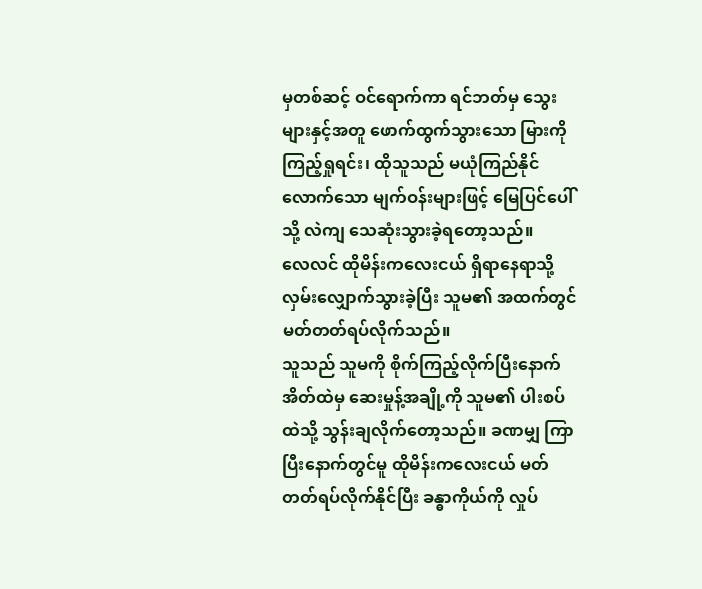မှတစ်ဆင့် ဝင်ရောက်ကာ ရင်ဘတ်မှ သွေးများနှင့်အတူ ဖောက်ထွက်သွားသော မြားကို ကြည့်ရှုရင်း၊ ထိုသူသည် မယုံကြည်နိုင်လောက်သော မျက်ဝန်းများဖြင့် မြေပြင်ပေါ်သို့ လဲကျ သေဆုံးသွားခဲ့ရတော့သည်။
လေလင် ထိုမိန်းကလေးငယ် ရှိရာနေရာသို့ လှမ်းလျှောက်သွားခဲ့ပြီး သူမ၏ အထက်တွင် မတ်တတ်ရပ်လိုက်သည်။
သူသည် သူမကို စိုက်ကြည့်လိုက်ပြီးနောက် အိတ်ထဲမှ ဆေးမှုန့်အချို့ကို သူမ၏ ပါးစပ်ထဲသို့ သွန်းချလိုက်တော့သည်။ ခဏမျှ ကြာပြီးနောက်တွင်မူ ထိုမိန်းကလေးငယ် မတ်တတ်ရပ်လိုက်နိုင်ပြီး ခန္ဓာကိုယ်ကို လှုပ်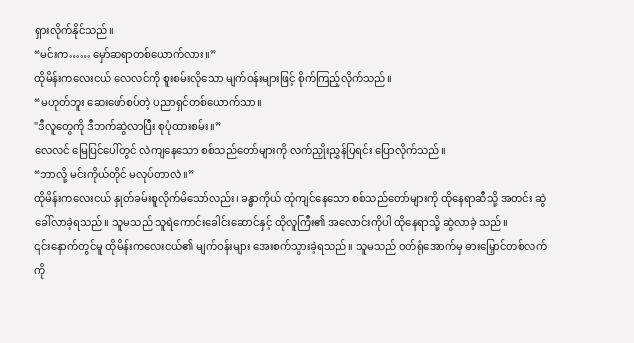ရှားလိုက်နိုင်သည်။
“မင်းက…… မှော်ဆရာတစ်ယောက်လား။”
ထိုမိန်းကလေးငယ် လေလင်ကို စူးစမ်းလိုသော မျက်ဝန်းများဖြင့် စိုက်ကြည့်လိုက်သည်။
“မဟုတ်ဘူး ဆေးဖော်စပ်တဲ့ ပညာရှင်တစ်ယောက်သာ။
"ဒီလူတွေကို ဒီဘက်ဆွဲလာပြီး စုပုံထားစမ်း။”
လေလင် မြေပြင်ပေါ်တွင် လဲကျနေသော စစ်သည်တော်များကို လက်ညှိုးညွှန်ပြရင်း ပြောလိုက်သည်။
“ဘာလို့ မင်းကိုယ်တိုင် မလုပ်တာလဲ။”
ထိုမိန်းကလေးငယ် နှုတ်ခမ်းစူလိုက်မိသော်လည်း၊ ခန္ဓာကိုယ် ထုံကျင်နေသော စစ်သည်တော်များကို ထိုနေရာဆီသို့ အတင်း ဆွဲခေါ်လာခဲ့ရသည်။ သူမသည် သူရဲကောင်းခေါင်းဆောင်နှင့် ထိုလူကြီး၏ အလောင်းကိုပါ ထိုနေရာသို့ ဆွဲလာခဲ့ သည်။
၎င်းနောက်တွင်မူ ထိုမိန်းကလေးငယ်၏ မျက်ဝန်းများ အေးစက်သွားခဲ့ရသည်။ သူမသည် ဝတ်ရုံအောက်မှ ဓားမြှောင်တစ်လက်ကို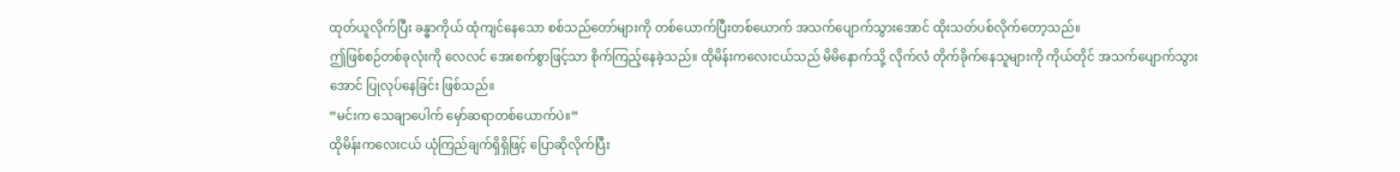ထုတ်ယူလိုက်ပြီး ခန္ဓာကိုယ် ထုံကျင်နေသော စစ်သည်တော်များကို တစ်ယောက်ပြီးတစ်ယောက် အသက်ပျောက်သွားအောင် ထိုးသတ်ပစ်လိုက်တော့သည်။
ဤဖြစ်စဉ်တစ်ခုလုံးကို လေလင် အေးစက်စွာဖြင့်သာ စိုက်ကြည့်နေခဲ့သည်။ ထိုမိန်းကလေးငယ်သည် မိမိနောက်သို့ လိုက်လံ တိုက်ခိုက်နေသူများကို ကိုယ်တိုင် အသက်ပျောက်သွားအောင် ပြုလုပ်နေခြင်း ဖြစ်သည်။
“မင်းက သေချာပေါက် မှော်ဆရာတစ်ယောက်ပဲ။”
ထိုမိန်းကလေးငယ် ယုံကြည်ချက်ရှိရှိဖြင့် ပြောဆိုလိုက်ပြီး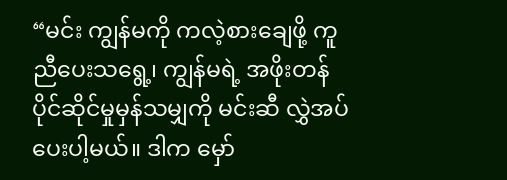“မင်း ကျွန်မကို ကလဲ့စားချေဖို့ ကူညီပေးသရွေ့၊ ကျွန်မရဲ့ အဖိုးတန် ပိုင်ဆိုင်မှုမှန်သမျှကို မင်းဆီ လွှဲအပ်ပေးပါ့မယ်။ ဒါက မှော်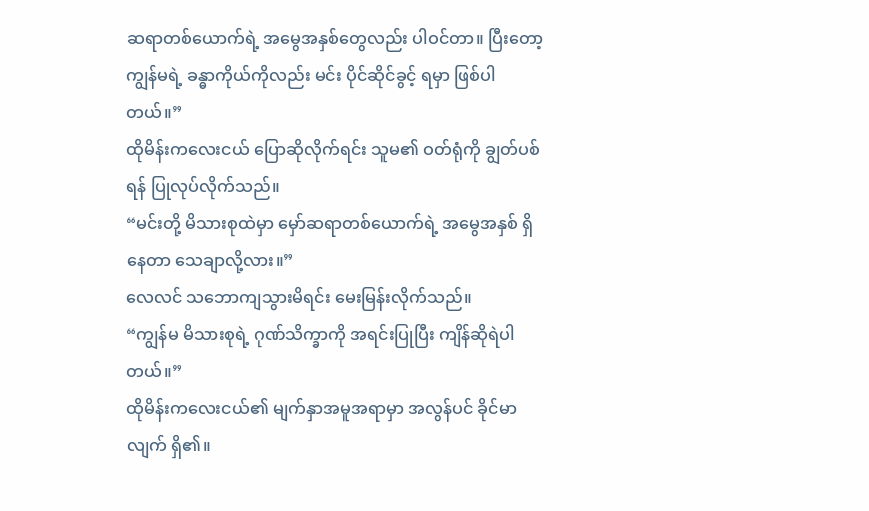ဆရာတစ်ယောက်ရဲ့ အမွေအနှစ်တွေလည်း ပါဝင်တာ။ ပြီးတော့ ကျွန်မရဲ့ ခန္ဓာကိုယ်ကိုလည်း မင်း ပိုင်ဆိုင်ခွင့် ရမှာ ဖြစ်ပါတယ်။”
ထိုမိန်းကလေးငယ် ပြောဆိုလိုက်ရင်း သူမ၏ ဝတ်ရုံကို ချွတ်ပစ်ရန် ပြုလုပ်လိုက်သည်။
“မင်းတို့ မိသားစုထဲမှာ မှော်ဆရာတစ်ယောက်ရဲ့ အမွေအနှစ် ရှိနေတာ သေချာလို့လား။”
လေလင် သဘောကျသွားမိရင်း မေးမြန်းလိုက်သည်။
“ကျွန်မ မိသားစုရဲ့ ဂုဏ်သိက္ခာကို အရင်းပြုပြီး ကျိန်ဆိုရဲပါတယ်။”
ထိုမိန်းကလေးငယ်၏ မျက်နှာအမူအရာမှာ အလွန်ပင် ခိုင်မာလျက် ရှိ၏။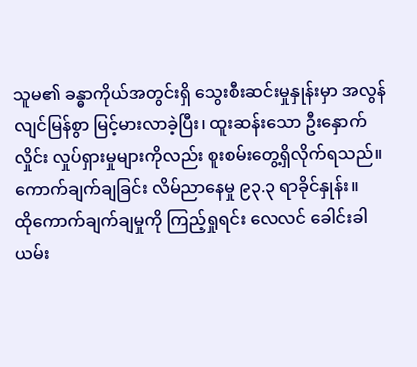သူမ၏ ခန္ဓာကိုယ်အတွင်းရှိ သွေးစီးဆင်းမှုနှုန်းမှာ အလွန် လျင်မြန်စွာ မြင့်မားလာခဲ့ပြီး၊ ထူးဆန်းသော ဦးနှောက်လှိုင်း လှုပ်ရှားမှုများကိုလည်း စူးစမ်းတွေ့ရှိလိုက်ရသည်။ ကောက်ချက်ချခြင်း လိမ်ညာနေမှု ၉၃.၃ ရာခိုင်နှုန်း။
ထိုကောက်ချက်ချမှုကို ကြည့်ရှုရင်း လေလင် ခေါင်းခါယမ်း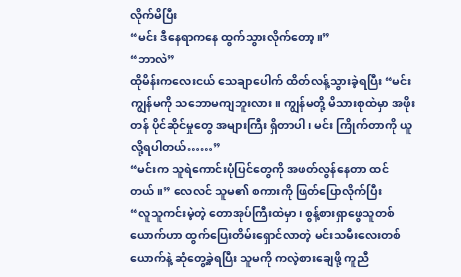လိုက်မိပြီး
“မင်း ဒီနေရာကနေ ထွက်သွားလိုက်တော့။”
“ဘာလဲ”
ထိုမိန်းကလေးငယ် သေချာပေါက် ထိတ်လန့်သွားခဲ့ရပြီး “မင်း ကျွန်မကို သဘောမကျဘူးလား။ ကျွန်မတို့ မိသားစုထဲမှာ အဖိုးတန် ပိုင်ဆိုင်မှုတွေ အများကြီး ရှိတာပါ၊ မင်း ကြိုက်တာကို ယူလို့ရပါတယ်……”
“မင်းက သူရဲကောင်းပုံပြင်တွေကို အဖတ်လွန်နေတာ ထင်တယ်။” လေလင် သူမ၏ စကားကို ဖြတ်ပြောလိုက်ပြီး
“လူသူကင်းမဲ့တဲ့ တောအုပ်ကြီးထဲမှာ၊ စွန့်စားရှာဖွေသူတစ်ယောက်ဟာ ထွက်ပြေးတိမ်းရှောင်လာတဲ့ မင်းသမီးလေးတစ်ယောက်နဲ့ ဆုံတွေ့ခဲ့ရပြီး သူမကို ကလဲ့စားချေဖို့ ကူညီ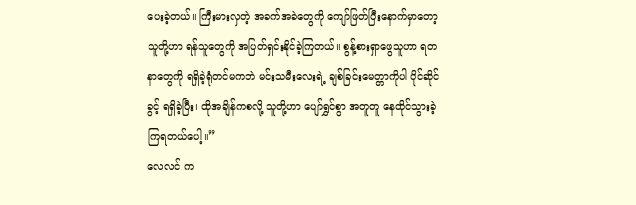ပေးခဲ့တယ်။ ကြီးမားလှတဲ့ အခက်အခဲတွေကို ကျော်ဖြတ်ပြီးနောက်မှာတော့ သူတို့ဟာ ရန်သူတွေကို အပြတ်ရှင်းနိုင်ခဲ့ကြတယ်။ စွန့်စားရှာဖွေသူဟာ ရတနာတွေကို ရရှိခဲ့ရုံတင်မကဘဲ မင်းသမီးလေးရဲ့ ချစ်ခြင်းမေတ္တာကိုပါ ပိုင်ဆိုင်ခွင့် ရရှိခဲ့ပြီး၊ ထိုအချိန်ကစလို့ သူတို့ဟာ ပျော်ရွှင်စွာ အတူတူ နေထိုင်သွားခဲ့ကြရတယ်ပေါ့။”
လေလင် က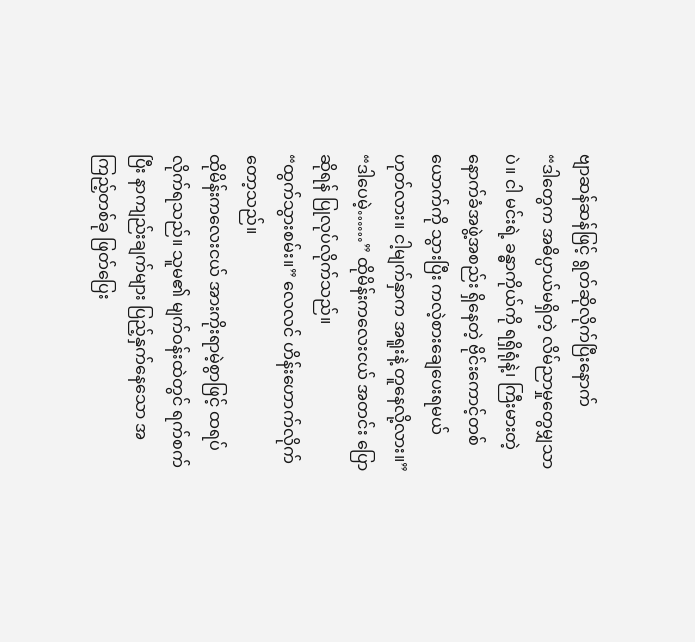ဗျာဆန်ဆန်ဖြင့် ရွတ်ဆိုလိုက်ပြီးနောက်
“ဒါတွေက အဓိပ္ပာယ်မရှိတဲ့ လိမ်ညာမှုတွေမျှသာပဲ။ ငါ မင်းရဲ့ ခန္ဓာကိုယ်ကို ရရှိရုံနဲ့၊ ကြီးမားတဲ့ နောက်ခံအဖွဲ့အစည်း ရှိနေတဲ့ ဗိုင်းကောင့်တစ်ယောက်ကို သွားပြီး ကလဲ့စားချေပေးရမယ် ဟုတ်လား။ ငါ့မျက်နှာက အရူးနဲ့ တူနေလို့လား။”
“ဒါပေမဲ့……” ထိုမိန်းကလေးငယ် အတင်း ပြောဆိုရန် ပြုလုပ်လိုက်သည်။
“ထွက်သွားစမ်း။” လေလင် ဟိန်းဟောက်လိုက်တော့သည်။
ထိုမိန်းကလေးငယ် အားကိုးရာမဲ့စွာဖြင့် ထရပ်လိုက်ရသည်။ သူမ၏ မျက်ဝန်းထဲတွင် ရက်စက်ပြီး နာကျည်းချက်များ ပြည့်နှက်နေသော အကြည့်တစ်ခု ဖြတ်ပြေး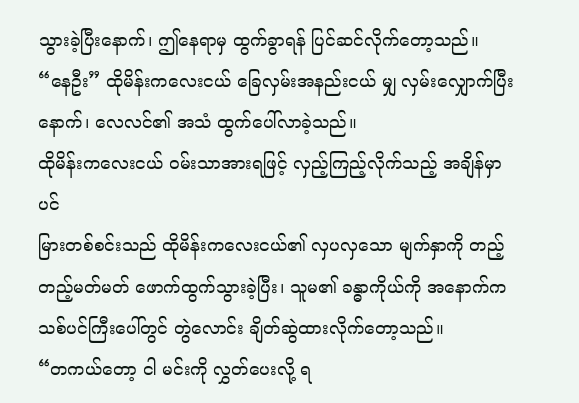သွားခဲ့ပြီးနောက်၊ ဤနေရာမှ ထွက်ခွာရန် ပြင်ဆင်လိုက်တော့သည်။
“နေဦး” ထိုမိန်းကလေးငယ် ခြေလှမ်းအနည်းငယ် မျှ လှမ်းလျှောက်ပြီးနောက်၊ လေလင်၏ အသံ ထွက်ပေါ်လာခဲ့သည်။
ထိုမိန်းကလေးငယ် ဝမ်းသာအားရဖြင့် လှည့်ကြည့်လိုက်သည့် အချိန်မှာပင်
မြားတစ်စင်းသည် ထိုမိန်းကလေးငယ်၏ လှပလှသော မျက်နှာကို တည့်တည့်မတ်မတ် ဖောက်ထွက်သွားခဲ့ပြီး၊ သူမ၏ ခန္ဓာကိုယ်ကို အနောက်က သစ်ပင်ကြီးပေါ်တွင် တွဲလောင်း ချိတ်ဆွဲထားလိုက်တော့သည်။
“တကယ်တော့ ငါ မင်းကို လွှတ်ပေးလို့ ရ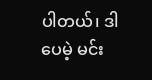ပါတယ်၊ ဒါပေမဲ့ မင်း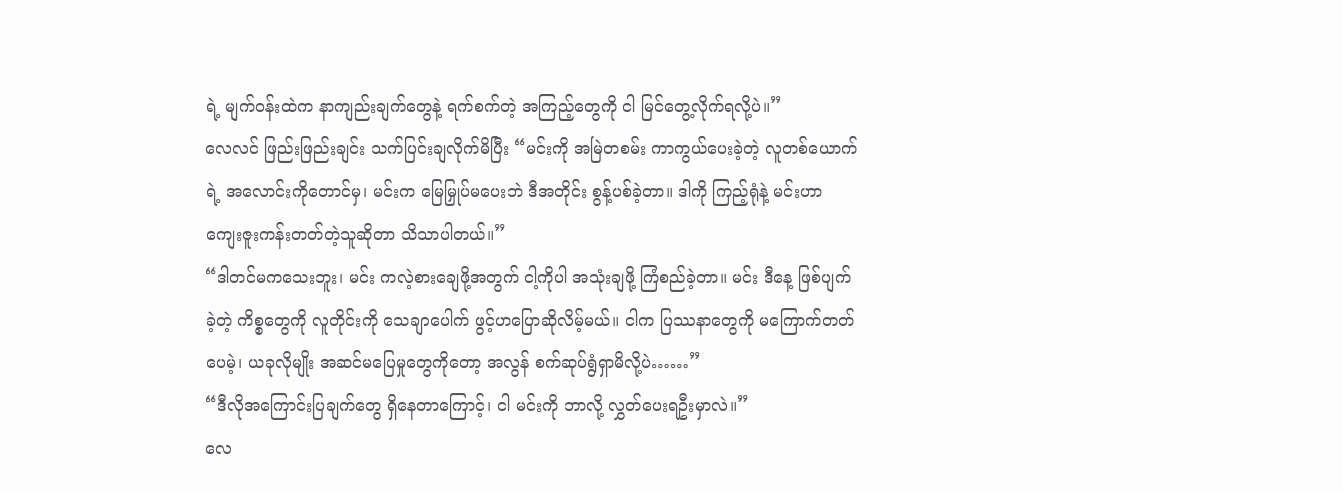ရဲ့ မျက်ဝန်းထဲက နာကျည်းချက်တွေနဲ့ ရက်စက်တဲ့ အကြည့်တွေကို ငါ မြင်တွေ့လိုက်ရလို့ပဲ။”
လေလင် ဖြည်းဖြည်းချင်း သက်ပြင်းချလိုက်မိပြီး “မင်းကို အမြဲတစမ်း ကာကွယ်ပေးခဲ့တဲ့ လူတစ်ယောက်ရဲ့ အလောင်းကိုတောင်မှ၊ မင်းက မြေမြှုပ်မပေးဘဲ ဒီအတိုင်း စွန့်ပစ်ခဲ့တာ။ ဒါကို ကြည့်ရုံနဲ့ မင်းဟာ ကျေးဇူးကန်းတတ်တဲ့သူဆိုတာ သိသာပါတယ်။”
“ဒါတင်မကသေးဘူး၊ မင်း ကလဲ့စားချေဖို့အတွက် ငါ့ကိုပါ အသုံးချဖို့ ကြံစည်ခဲ့တာ။ မင်း ဒီနေ့ ဖြစ်ပျက်ခဲ့တဲ့ ကိစ္စတွေကို လူတိုင်းကို သေချာပေါက် ဖွင့်ဟပြောဆိုလိမ့်မယ်။ ငါက ပြဿနာတွေကို မကြောက်တတ်ပေမဲ့၊ ယခုလိုမျိုး အဆင်မပြေမှုတွေကိုတော့ အလွန် စက်ဆုပ်ရွံရှာမိလို့ပဲ……”
“ဒီလိုအကြောင်းပြချက်တွေ ရှိနေတာကြောင့်၊ ငါ မင်းကို ဘာလို့ လွှတ်ပေးရဦးမှာလဲ။”
လေ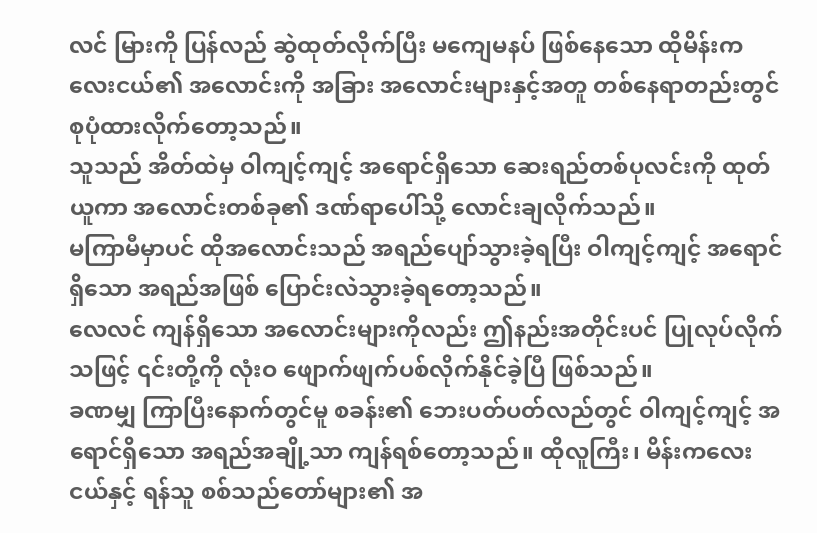လင် မြားကို ပြန်လည် ဆွဲထုတ်လိုက်ပြီး မကျေမနပ် ဖြစ်နေသော ထိုမိန်းကလေးငယ်၏ အလောင်းကို အခြား အလောင်းများနှင့်အတူ တစ်နေရာတည်းတွင် စုပုံထားလိုက်တော့သည်။
သူသည် အိတ်ထဲမှ ဝါကျင့်ကျင့် အရောင်ရှိသော ဆေးရည်တစ်ပုလင်းကို ထုတ်ယူကာ အလောင်းတစ်ခု၏ ဒဏ်ရာပေါ်သို့ လောင်းချလိုက်သည်။
မကြာမီမှာပင် ထိုအလောင်းသည် အရည်ပျော်သွားခဲ့ရပြီး ဝါကျင့်ကျင့် အရောင်ရှိသော အရည်အဖြစ် ပြောင်းလဲသွားခဲ့ရတော့သည်။
လေလင် ကျန်ရှိသော အလောင်းများကိုလည်း ဤနည်းအတိုင်းပင် ပြုလုပ်လိုက်သဖြင့် ၎င်းတို့ကို လုံးဝ ဖျောက်ဖျက်ပစ်လိုက်နိုင်ခဲ့ပြီ ဖြစ်သည်။
ခဏမျှ ကြာပြီးနောက်တွင်မူ စခန်း၏ ဘေးပတ်ပတ်လည်တွင် ဝါကျင့်ကျင့် အရောင်ရှိသော အရည်အချို့သာ ကျန်ရစ်တော့သည်။ ထိုလူကြီး၊ မိန်းကလေးငယ်နှင့် ရန်သူ စစ်သည်တော်များ၏ အ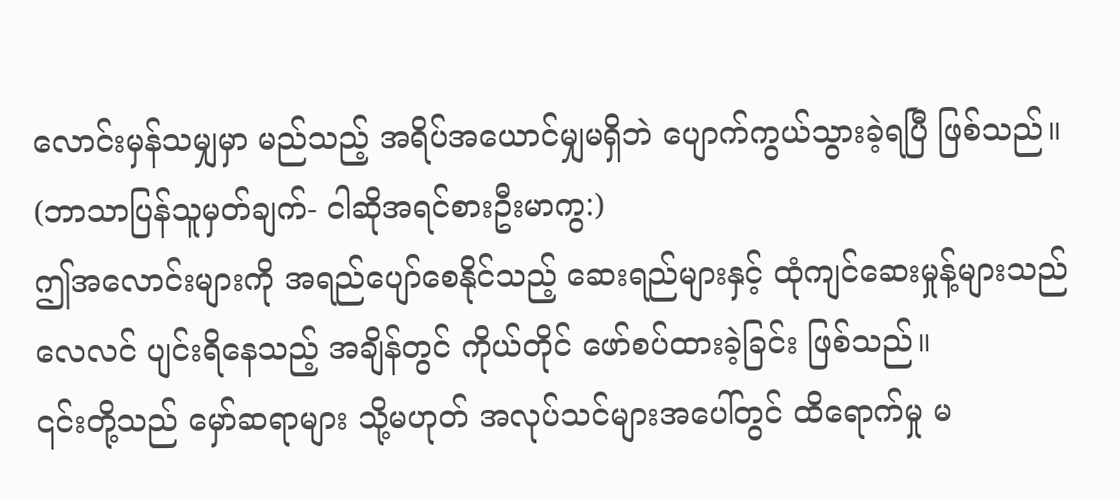လောင်းမှန်သမျှမှာ မည်သည့် အရိပ်အယောင်မျှမရှိဘဲ ပျောက်ကွယ်သွားခဲ့ရပြီ ဖြစ်သည်။
(ဘာသာပြန်သူမှတ်ချက်- ငါဆိုအရင်စားဦးမာကွ:)
ဤအလောင်းများကို အရည်ပျော်စေနိုင်သည့် ဆေးရည်များနှင့် ထုံကျင်ဆေးမှုန့်များသည် လေလင် ပျင်းရိနေသည့် အချိန်တွင် ကိုယ်တိုင် ဖော်စပ်ထားခဲ့ခြင်း ဖြစ်သည်။
၎င်းတို့သည် မှော်ဆရာများ သို့မဟုတ် အလုပ်သင်များအပေါ်တွင် ထိရောက်မှု မ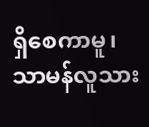ရှိစေကာမူ၊ သာမန်လူသား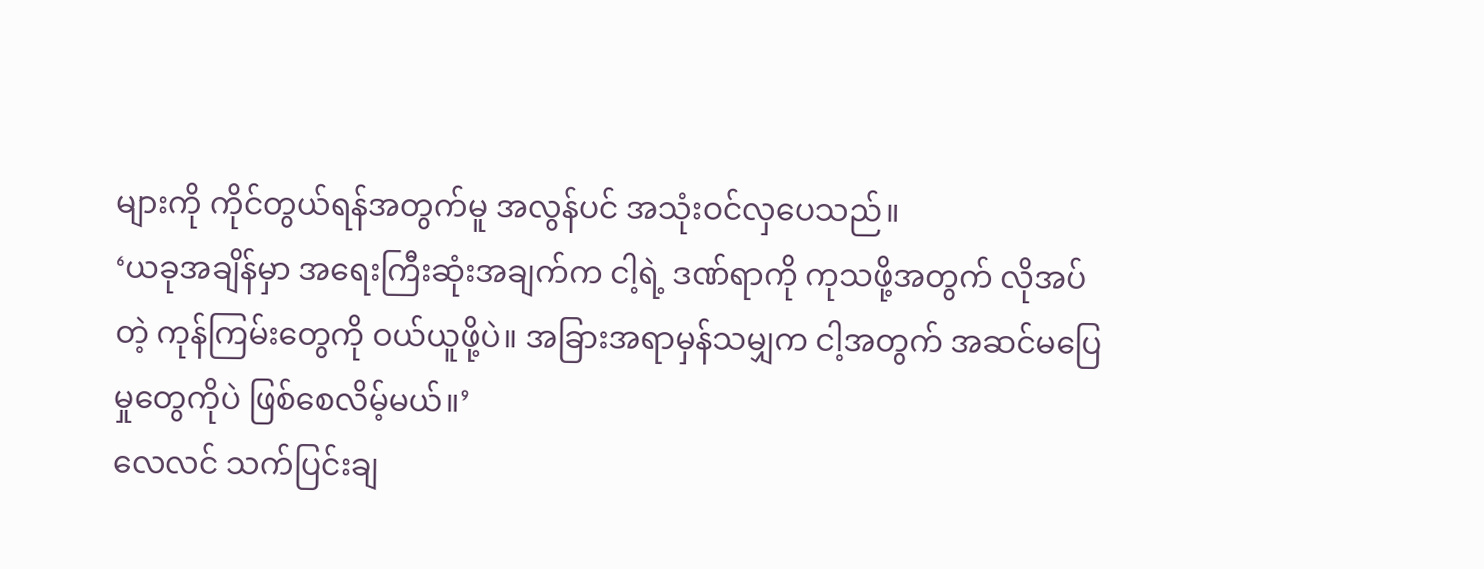များကို ကိုင်တွယ်ရန်အတွက်မူ အလွန်ပင် အသုံးဝင်လှပေသည်။
‘ယခုအချိန်မှာ အရေးကြီးဆုံးအချက်က ငါ့ရဲ့ ဒဏ်ရာကို ကုသဖို့အတွက် လိုအပ်တဲ့ ကုန်ကြမ်းတွေကို ဝယ်ယူဖို့ပဲ။ အခြားအရာမှန်သမျှက ငါ့အတွက် အဆင်မပြေမှုတွေကိုပဲ ဖြစ်စေလိမ့်မယ်။’
လေလင် သက်ပြင်းချ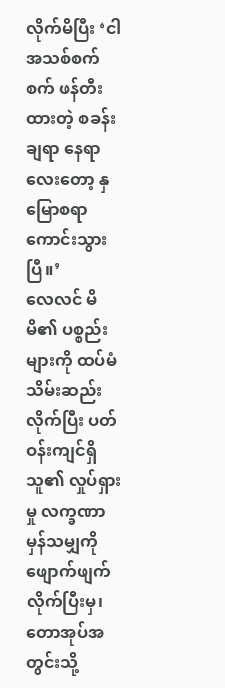လိုက်မိပြီး ‘ငါ အသစ်စက်စက် ဖန်တီးထားတဲ့ စခန်းချရာ နေရာလေးတော့ နှမြောစရာကောင်းသွားပြီ။’
လေလင် မိမိ၏ ပစ္စည်းများကို ထပ်မံ သိမ်းဆည်းလိုက်ပြီး ပတ်ဝန်းကျင်ရှိ သူ၏ လှုပ်ရှားမှု လက္ခဏာမှန်သမျှကို ဖျောက်ဖျက်လိုက်ပြီးမှ၊ တောအုပ်အတွင်းသို့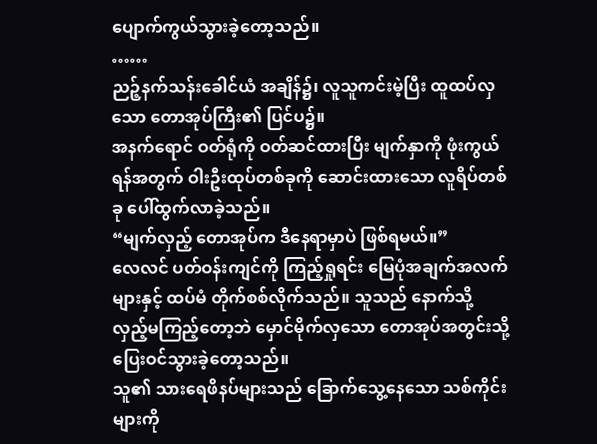ပျောက်ကွယ်သွားခဲ့တော့သည်။
……
ညဉ့်နက်သန်းခေါင်ယံ အချိန်၌၊ လူသူကင်းမဲ့ပြီး ထူထပ်လှသော တောအုပ်ကြီး၏ ပြင်ပ၌။
အနက်ရောင် ဝတ်ရုံကို ဝတ်ဆင်ထားပြီး မျက်နှာကို ဖုံးကွယ်ရန်အတွက် ဝါးဦးထုပ်တစ်ခုကို ဆောင်းထားသော လူရိပ်တစ်ခု ပေါ်ထွက်လာခဲ့သည်။
“မျက်လှည့် တောအုပ်က ဒီနေရာမှာပဲ ဖြစ်ရမယ်။”
လေလင် ပတ်ဝန်းကျင်ကို ကြည့်ရှုရင်း မြေပုံအချက်အလက်များနှင့် ထပ်မံ တိုက်စစ်လိုက်သည်။ သူသည် နောက်သို့ လှည့်မကြည့်တော့ဘဲ မှောင်မိုက်လှသော တောအုပ်အတွင်းသို့ ပြေးဝင်သွားခဲ့တော့သည်။
သူ၏ သားရေဖိနပ်များသည် ခြောက်သွေ့နေသော သစ်ကိုင်းများကို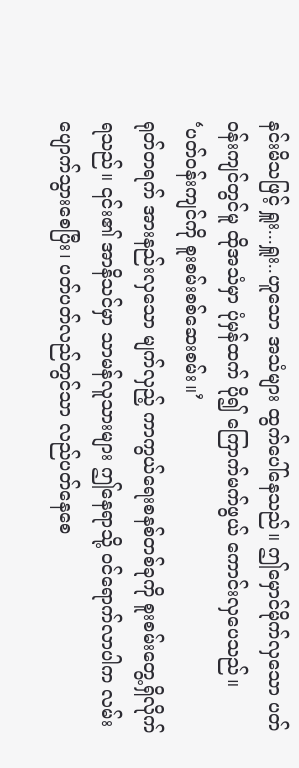နင်းမိသဖြင့် ရှူး...ရှူး..ဟူသော အသံများ ထွက်ပေါ်နေသည်။ ဤမှောင်မိုက်လှသော ပတ်ဝန်းကျင်တွင်မူ ထိုအသံမှာ ပုံမှန်ထက် ပို၍ ကြောက်မက်ဖွယ် ကောင်းလှပေသည်။
‘ပတ်ဝန်းကျင်ကို စူးစမ်းစစ်ဆေးစမ်း။’
ရုတ်တရက် အားနည်းလှသော မျက်လှည့် ကာကွယ်ရေးစနစ်တစ်ခုကို စူးစမ်းတွေ့ရှိလိုက်ရသည်။ ၎င်း၏ အာနိသင်မှာ သာမန်လူသားများ ဤနေရာသို့ ဝင်ရောက်လာပါက လမ်းပျောက်သွားစေပြီး၊ ပတ်ပတ်လည်တွင်သာ လည်ပတ်နေစေ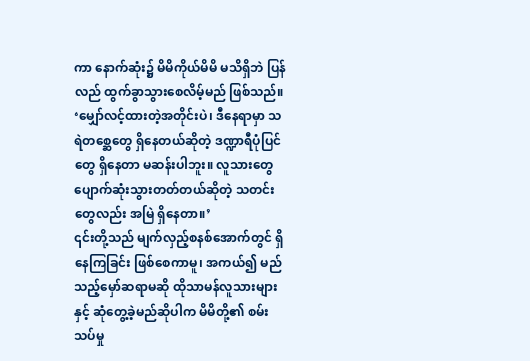ကာ နောက်ဆုံး၌ မိမိကိုယ်မိမိ မသိရှိဘဲ ပြန်လည် ထွက်ခွာသွားစေလိမ့်မည် ဖြစ်သည်။
‘မျှော်လင့်ထားတဲ့အတိုင်းပဲ၊ ဒီနေရာမှာ သရဲတစ္ဆေတွေ ရှိနေတယ်ဆိုတဲ့ ဒဏ္ဍာရီပုံပြင်တွေ ရှိနေတာ မဆန်းပါဘူး။ လူသားတွေ ပျောက်ဆုံးသွားတတ်တယ်ဆိုတဲ့ သတင်းတွေလည်း အမြဲ ရှိနေတာ။’
၎င်းတို့သည် မျက်လှည့်စနစ်အောက်တွင် ရှိနေကြခြင်း ဖြစ်စေကာမူ၊ အကယ်၍ မည်သည့်မှော်ဆရာမဆို ထိုသာမန်လူသားများနှင့် ဆုံတွေ့ခဲ့မည်ဆိုပါက မိမိတို့၏ စမ်းသပ်မှု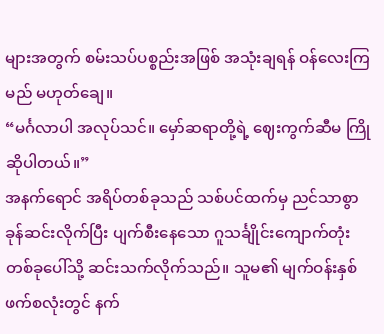များအတွက် စမ်းသပ်ပစ္စည်းအဖြစ် အသုံးချရန် ဝန်လေးကြမည် မဟုတ်ချေ။
“မင်္ဂလာပါ အလုပ်သင်။ မှော်ဆရာတို့ရဲ့ ဈေးကွက်ဆီမ ကြိုဆိုပါတယ်။”
အနက်ရောင် အရိပ်တစ်ခုသည် သစ်ပင်ထက်မှ ညင်သာစွာ ခုန်ဆင်းလိုက်ပြီး ပျက်စီးနေသော ဂူသင်္ချိုင်းကျောက်တုံးတစ်ခုပေါ်သို့ ဆင်းသက်လိုက်သည်။ သူမ၏ မျက်ဝန်းနှစ်ဖက်စလုံးတွင် နက်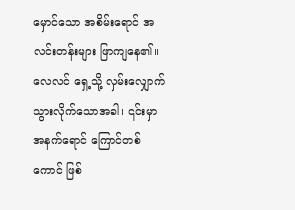မှောင်သော အစိမ်းရောင် အလင်းတန်းများ ဖြာကျနေ၏။
လေလင် ရှေ့သို့ လှမ်းလျှောက်သွားလိုက်သောအခါ၊ ၎င်းမှာ အနက်ရောင် ကြောင်တစ်ကောင် ဖြစ်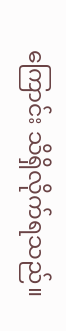ကြောင်း သိရှိလိုက်ရသည်။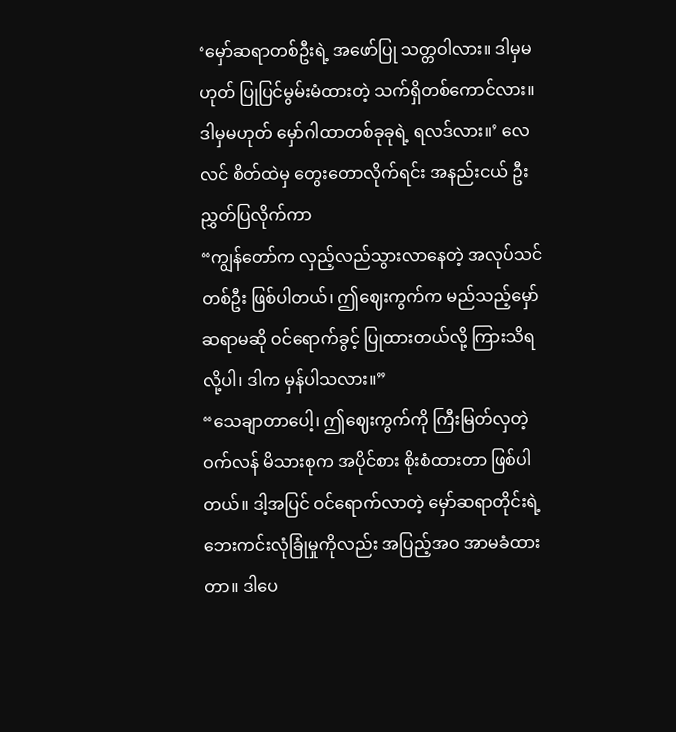‘မှော်ဆရာတစ်ဦးရဲ့ အဖော်ပြု သတ္တဝါလား။ ဒါမှမဟုတ် ပြုပြင်မွမ်းမံထားတဲ့ သက်ရှိတစ်ကောင်လား။ ဒါမှမဟုတ် မှော်ဂါထာတစ်ခုခုရဲ့ ရလဒ်လား။’ လေလင် စိတ်ထဲမှ တွေးတောလိုက်ရင်း အနည်းငယ် ဦးညွှတ်ပြလိုက်ကာ
“ကျွန်တော်က လှည့်လည်သွားလာနေတဲ့ အလုပ်သင်တစ်ဦး ဖြစ်ပါတယ်၊ ဤဈေးကွက်က မည်သည့်မှော်ဆရာမဆို ဝင်ရောက်ခွင့် ပြုထားတယ်လို့ ကြားသိရလို့ပါ၊ ဒါက မှန်ပါသလား။”
“သေချာတာပေါ့၊ ဤဈေးကွက်ကို ကြီးမြတ်လှတဲ့ ဝက်လန် မိသားစုက အပိုင်စား စိုးစံထားတာ ဖြစ်ပါတယ်။ ဒါ့အပြင် ဝင်ရောက်လာတဲ့ မှော်ဆရာတိုင်းရဲ့ ဘေးကင်းလုံခြုံမှုကိုလည်း အပြည့်အဝ အာမခံထားတာ။ ဒါပေ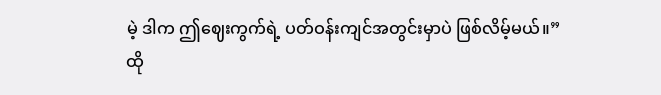မဲ့ ဒါက ဤဈေးကွက်ရဲ့ ပတ်ဝန်းကျင်အတွင်းမှာပဲ ဖြစ်လိမ့်မယ်။”
ထို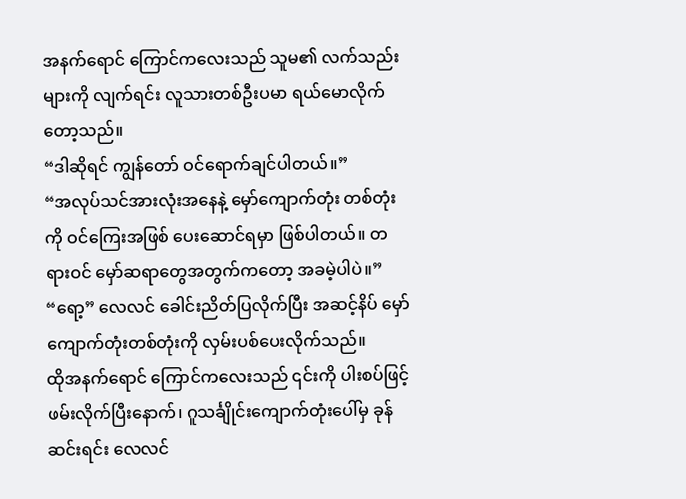အနက်ရောင် ကြောင်ကလေးသည် သူမ၏ လက်သည်းများကို လျက်ရင်း လူသားတစ်ဦးပမာ ရယ်မောလိုက်တော့သည်။
“ဒါဆိုရင် ကျွန်တော် ဝင်ရောက်ချင်ပါတယ်။”
“အလုပ်သင်အားလုံးအနေနဲ့ မှော်ကျောက်တုံး တစ်တုံးကို ဝင်ကြေးအဖြစ် ပေးဆောင်ရမှာ ဖြစ်ပါတယ်။ တရားဝင် မှော်ဆရာတွေအတွက်ကတော့ အခမဲ့ပါပဲ။”
“ရော့” လေလင် ခေါင်းညိတ်ပြလိုက်ပြီး အဆင့်နိပ် မှော်ကျောက်တုံးတစ်တုံးကို လှမ်းပစ်ပေးလိုက်သည်။
ထိုအနက်ရောင် ကြောင်ကလေးသည် ၎င်းကို ပါးစပ်ဖြင့် ဖမ်းလိုက်ပြီးနောက်၊ ဂူသင်္ချိုင်းကျောက်တုံးပေါ်မှ ခုန်ဆင်းရင်း လေလင်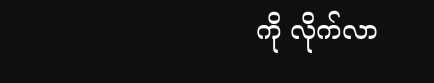ကို လိုက်လာ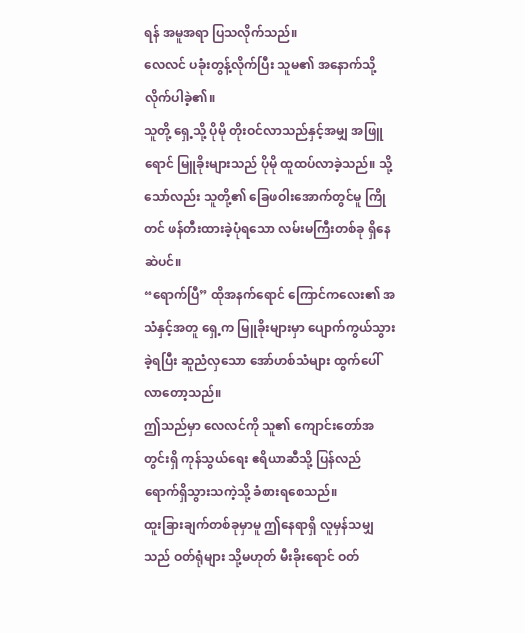ရန် အမူအရာ ပြသလိုက်သည်။
လေလင် ပခုံးတွန့်လိုက်ပြီး သူမ၏ အနောက်သို့ လိုက်ပါခဲ့၏။
သူတို့ ရှေ့သို့ ပိုမို တိုးဝင်လာသည်နှင့်အမျှ အဖြူရောင် မြူခိုးများသည် ပိုမို ထူထပ်လာခဲ့သည်။ သို့သော်လည်း သူတို့၏ ခြေဖဝါးအောက်တွင်မူ ကြိုတင် ဖန်တီးထားခဲ့ပုံရသော လမ်းမကြီးတစ်ခု ရှိနေဆဲပင်။
“ရောက်ပြီ” ထိုအနက်ရောင် ကြောင်ကလေး၏ အသံနှင့်အတူ ရှေ့က မြူခိုးများမှာ ပျောက်ကွယ်သွားခဲ့ရပြီး ဆူညံလှသော အော်ဟစ်သံများ ထွက်ပေါ်လာတော့သည်။
ဤသည်မှာ လေလင်ကို သူ၏ ကျောင်းတော်အတွင်းရှိ ကုန်သွယ်ရေး ဧရိယာဆီသို့ ပြန်လည် ရောက်ရှိသွားသကဲ့သို့ ခံစားရစေသည်။
ထူးခြားချက်တစ်ခုမှာမူ ဤနေရာရှိ လူမှန်သမျှသည် ဝတ်ရုံများ သို့မဟုတ် မီးခိုးရောင် ဝတ်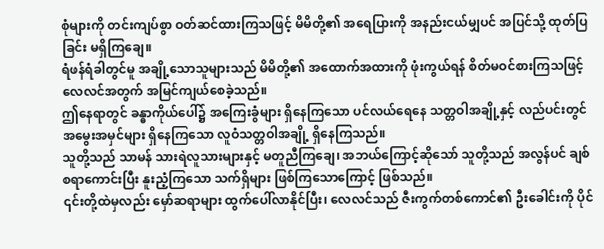စုံများကို တင်းကျပ်စွာ ဝတ်ဆင်ထားကြသဖြင့် မိမိတို့၏ အရေပြားကို အနည်းငယ်မျှပင် အပြင်သို့ ထုတ်ပြခြင်း မရှိကြချေ။
ရံဖန်ရံခါတွင်မူ အချို့သောသူများသည် မိမိတို့၏ အထောက်အထားကို ဖုံးကွယ်ရန် စိတ်မဝင်စားကြသဖြင့် လေလင်အတွက် အမြင်ကျယ်စေခဲ့သည်။
ဤနေရာတွင် ခန္ဓာကိုယ်ပေါ်၌ အကြေးခွံများ ရှိနေကြသော ပင်လယ်ရေနေ သတ္တဝါအချို့နှင့် လည်ပင်းတွင် အမွေးအမှင်များ ရှိနေကြသော လူဝံသတ္တဝါအချို့ ရှိနေကြသည်။
သူတို့သည် သာမန် သားရဲလူသားများနှင့် မတူညီကြချေ၊ အဘယ်ကြောင့်ဆိုသော် သူတို့သည် အလွန်ပင် ချစ်စရာကောင်းပြီး နူးညံ့ကြသော သက်ရှိများ ဖြစ်ကြသောကြောင့် ဖြစ်သည်။
၎င်းတို့ထဲမှလည်း မှော်ဆရာများ ထွက်ပေါ်လာနိုင်ပြီး၊ လေလင်သည် ဇီးကွက်တစ်ကောင်၏ ဦးခေါင်းကို ပိုင်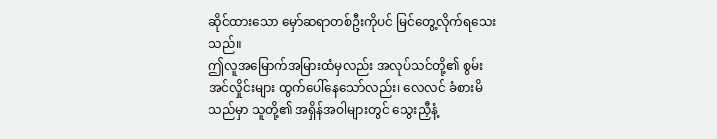ဆိုင်ထားသော မှော်ဆရာတစ်ဦးကိုပင် မြင်တွေ့လိုက်ရသေးသည်။
ဤလူအမြောက်အမြားထံမှလည်း အလုပ်သင်တို့၏ စွမ်းအင်လှိုင်းများ ထွက်ပေါ်နေသော်လည်း၊ လေလင် ခံစားမိသည်မှာ သူတို့၏ အရှိန်အဝါများတွင် သွေးညှီနံ့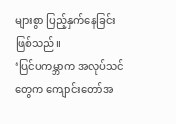များစွာ ပြည့်နှက်နေခြင်း ဖြစ်သည်။
‘ပြင်ပကမ္ဘာက အလုပ်သင်တွေက ကျောင်းတော်အ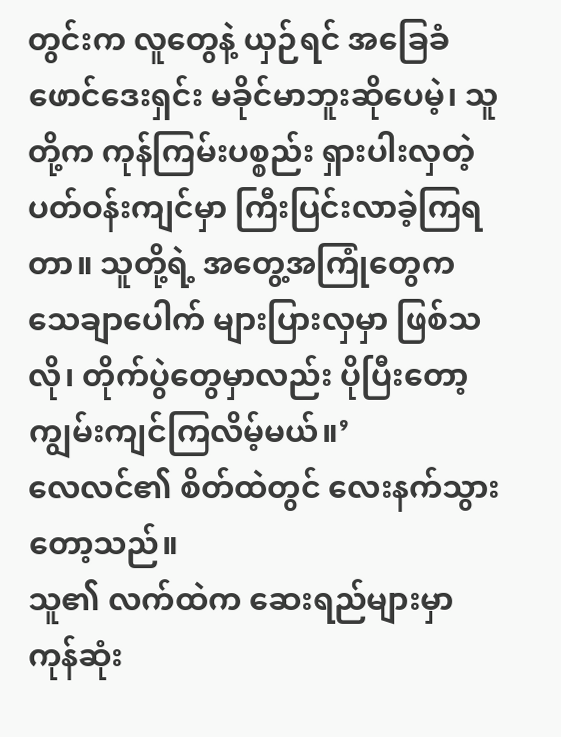တွင်းက လူတွေနဲ့ ယှဉ်ရင် အခြေခံ ဖောင်ဒေးရှင်း မခိုင်မာဘူးဆိုပေမဲ့၊ သူတို့က ကုန်ကြမ်းပစ္စည်း ရှားပါးလှတဲ့ ပတ်ဝန်းကျင်မှာ ကြီးပြင်းလာခဲ့ကြရတာ။ သူတို့ရဲ့ အတွေ့အကြုံတွေက သေချာပေါက် များပြားလှမှာ ဖြစ်သလို၊ တိုက်ပွဲတွေမှာလည်း ပိုပြီးတော့ ကျွမ်းကျင်ကြလိမ့်မယ်။’
လေလင်၏ စိတ်ထဲတွင် လေးနက်သွားတော့သည်။
သူ၏ လက်ထဲက ဆေးရည်များမှာ ကုန်ဆုံး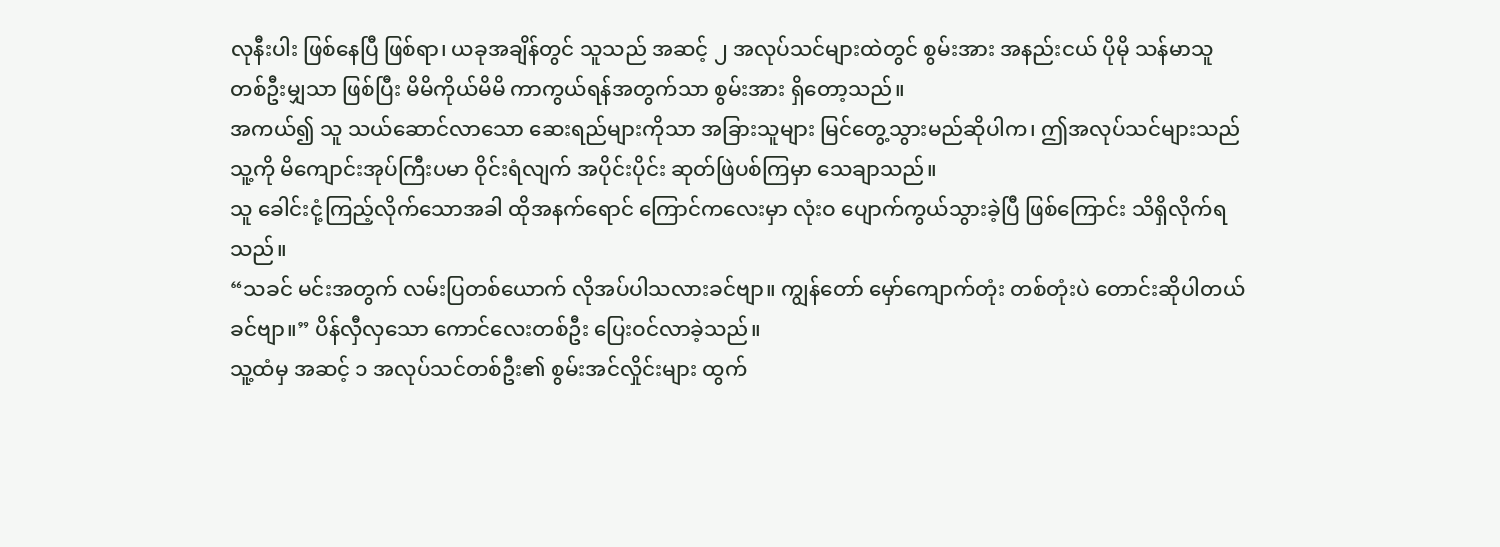လုနီးပါး ဖြစ်နေပြီ ဖြစ်ရာ၊ ယခုအချိန်တွင် သူသည် အဆင့် ၂ အလုပ်သင်များထဲတွင် စွမ်းအား အနည်းငယ် ပိုမို သန်မာသူတစ်ဦးမျှသာ ဖြစ်ပြီး မိမိကိုယ်မိမိ ကာကွယ်ရန်အတွက်သာ စွမ်းအား ရှိတော့သည်။
အကယ်၍ သူ သယ်ဆောင်လာသော ဆေးရည်များကိုသာ အခြားသူများ မြင်တွေ့သွားမည်ဆိုပါက၊ ဤအလုပ်သင်များသည် သူ့ကို မိကျောင်းအုပ်ကြီးပမာ ဝိုင်းရံလျက် အပိုင်းပိုင်း ဆုတ်ဖြဲပစ်ကြမှာ သေချာသည်။
သူ ခေါင်းငုံ့ကြည့်လိုက်သောအခါ ထိုအနက်ရောင် ကြောင်ကလေးမှာ လုံးဝ ပျောက်ကွယ်သွားခဲ့ပြီ ဖြစ်ကြောင်း သိရှိလိုက်ရသည်။
“သခင် မင်းအတွက် လမ်းပြတစ်ယောက် လိုအပ်ပါသလားခင်ဗျာ။ ကျွန်တော် မှော်ကျောက်တုံး တစ်တုံးပဲ တောင်းဆိုပါတယ်ခင်ဗျာ။” ပိန်လှီလှသော ကောင်လေးတစ်ဦး ပြေးဝင်လာခဲ့သည်။
သူ့ထံမှ အဆင့် ၁ အလုပ်သင်တစ်ဦး၏ စွမ်းအင်လှိုင်းများ ထွက်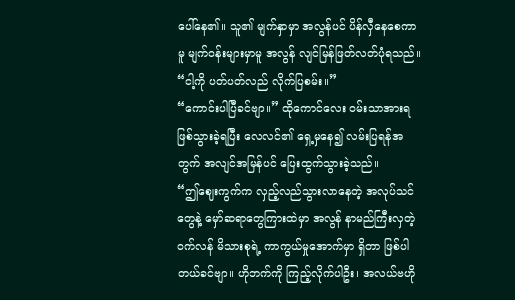ပေါ်နေ၏။ သူ၏ မျက်နှာမှာ အလွန်ပင် ပိန်လှီနေစေကာမူ မျက်ဝန်းများမှာမူ အလွန် လျင်မြန်ဖြတ်လတ်ပုံရသည်။
“ငါ့ကို ပတ်ပတ်လည် လိုက်ပြစမ်း။”
“ကောင်းပါပြီခင်ဗျာ။” ထိုကောင်လေး ဝမ်းသာအားရ ဖြစ်သွားခဲ့ရပြီး လေလင်၏ ရှေ့မှနေ၍ လမ်းပြရန်အတွက် အလျင်အမြန်ပင် ပြေးထွက်သွားခဲ့သည်။
“ဤဈေးကွက်က လှည့်လည်သွားလာနေတဲ့ အလုပ်သင်တွေနဲ့ မှော်ဆရာတွေကြားထဲမှာ အလွန် နာမည်ကြီးလှတဲ့ ဝက်လန် မိသားစုရဲ့ ကာကွယ်မှုအောက်မှာ ရှိတာ ဖြစ်ပါတယ်ခင်ဗျာ။ ဟိုဘက်ကို ကြည့်လိုက်ပါဦး၊ အလယ်ဗဟို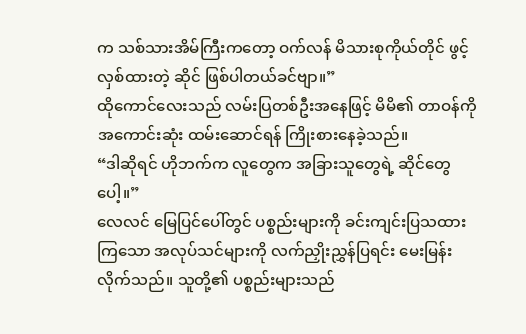က သစ်သားအိမ်ကြီးကတော့ ဝက်လန် မိသားစုကိုယ်တိုင် ဖွင့်လှစ်ထားတဲ့ ဆိုင် ဖြစ်ပါတယ်ခင်ဗျာ။”
ထိုကောင်လေးသည် လမ်းပြတစ်ဦးအနေဖြင့် မိမိ၏ တာဝန်ကို အကောင်းဆုံး ထမ်းဆောင်ရန် ကြိုးစားနေခဲ့သည်။
“ဒါဆိုရင် ဟိုဘက်က လူတွေက အခြားသူတွေရဲ့ ဆိုင်တွေပေါ့။”
လေလင် မြေပြင်ပေါ်တွင် ပစ္စည်းများကို ခင်းကျင်းပြသထားကြသော အလုပ်သင်များကို လက်ညှိုးညွှန်ပြရင်း မေးမြန်းလိုက်သည်။ သူတို့၏ ပစ္စည်းများသည်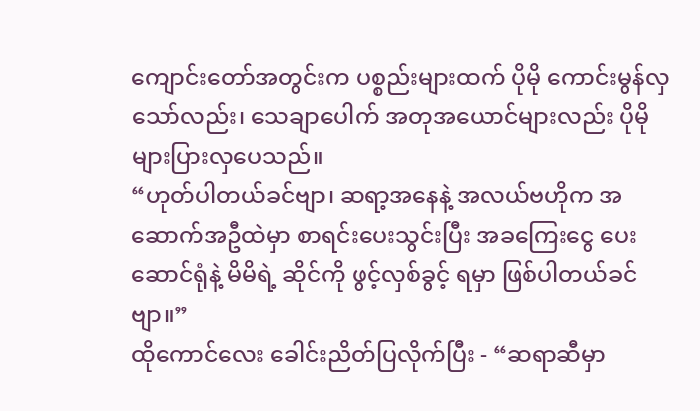ကျောင်းတော်အတွင်းက ပစ္စည်းများထက် ပိုမို ကောင်းမွန်လှသော်လည်း၊ သေချာပေါက် အတုအယောင်များလည်း ပိုမို များပြားလှပေသည်။
“ဟုတ်ပါတယ်ခင်ဗျာ၊ ဆရာ့အနေနဲ့ အလယ်ဗဟိုက အဆောက်အဦထဲမှာ စာရင်းပေးသွင်းပြီး အခကြေးငွေ ပေးဆောင်ရုံနဲ့ မိမိရဲ့ ဆိုင်ကို ဖွင့်လှစ်ခွင့် ရမှာ ဖြစ်ပါတယ်ခင်ဗျာ။”
ထိုကောင်လေး ခေါင်းညိတ်ပြလိုက်ပြီး - “ဆရာဆီမှာ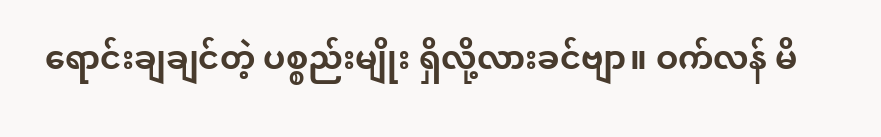ရောင်းချချင်တဲ့ ပစ္စည်းမျိုး ရှိလို့လားခင်ဗျာ။ ဝက်လန် မိ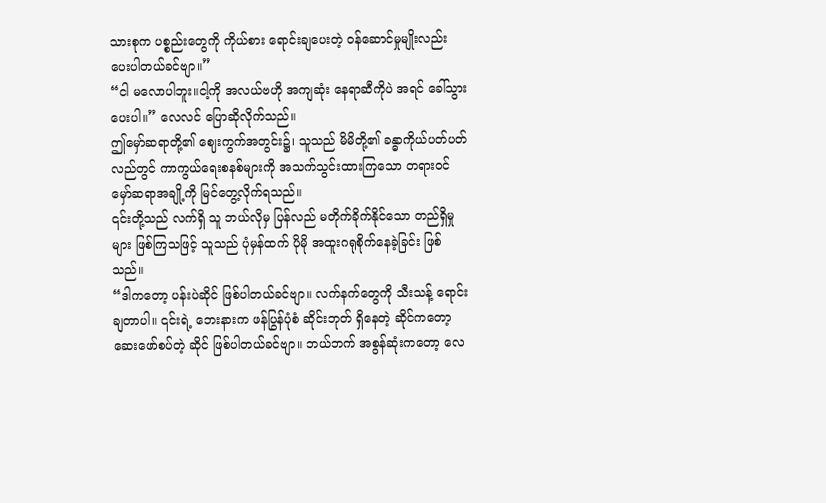သားစုက ပစ္စည်းတွေကို ကိုယ်စား ရောင်းချပေးတဲ့ ဝန်ဆောင်မှုမျိုးလည်း ပေးပါတယ်ခင်ဗျာ။”
“ငါ မလောပါဘူး။ငါ့ကို အလယ်ဗဟို အကျဆုံး နေရာဆီကိုပဲ အရင် ခေါ်သွားပေးပါ။” လေလင် ပြောဆိုလိုက်သည်။
ဤမှော်ဆရာတို့၏ ဈေးကွက်အတွင်း၌၊ သူသည် မိမိတို့၏ ခန္ဓာကိုယ်ပတ်ပတ်လည်တွင် ကာကွယ်ရေးစနစ်များကို အသက်သွင်းထားကြသော တရားဝင် မှော်ဆရာအချို့ကို မြင်တွေ့လိုက်ရသည်။
၎င်းတို့သည် လက်ရှိ သူ ဘယ်လိုမှ ပြန်လည် မတိုက်ခိုက်နိုင်သော တည်ရှိမှုများ ဖြစ်ကြသဖြင့် သူသည် ပုံမှန်ထက် ပိုမို အထူးဂရုစိုက်နေခဲ့ခြင်း ဖြစ်သည်။
“ဒါကတော့ ပန်းပဲဆိုင် ဖြစ်ပါတယ်ခင်ဗျာ။ လက်နက်တွေကို သီးသန့် ရောင်းချတာပါ။ ၎င်းရဲ့ ဘေးနားက ဖန်ပြွန်ပုံစံ ဆိုင်းဘုတ် ရှိနေတဲ့ ဆိုင်ကတော့ ဆေးဖော်စပ်တဲ့ ဆိုင် ဖြစ်ပါတယ်ခင်ဗျာ။ ဘယ်ဘက် အစွန်ဆုံးကတော့ လေ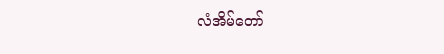လံအိမ်တော်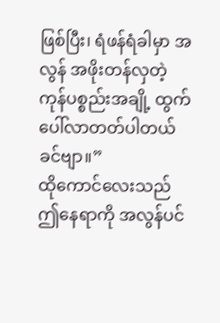ဖြစ်ပြီး၊ ရံဖန်ရံခါမှာ အလွန် အဖိုးတန်လှတဲ့ ကုန်ပစ္စည်းအချို့ ထွက်ပေါ်လာတတ်ပါတယ်ခင်ဗျာ။”
ထိုကောင်လေးသည် ဤနေရာကို အလွန်ပင်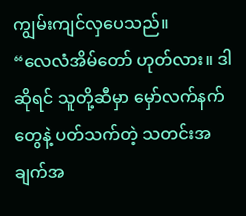ကျွမ်းကျင်လှပေသည်။
“လေလံအိမ်တော် ဟုတ်လား။ ဒါဆိုရင် သူတို့ဆီမှာ မှော်လက်နက်တွေနဲ့ ပတ်သက်တဲ့ သတင်းအချက်အ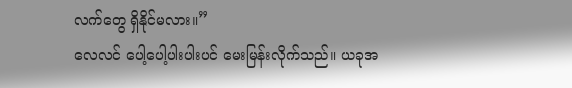လက်တွေ ရှိနိုင်မလား။”
လေလင် ပေါ့ပေါ့ပါးပါးပင် မေးမြန်းလိုက်သည်။ ယခုအ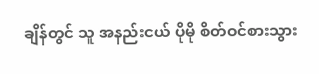ချိန်တွင် သူ အနည်းငယ် ပိုမို စိတ်ဝင်စားသွား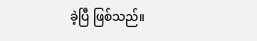ခဲ့ပြီ ဖြစ်သည်။